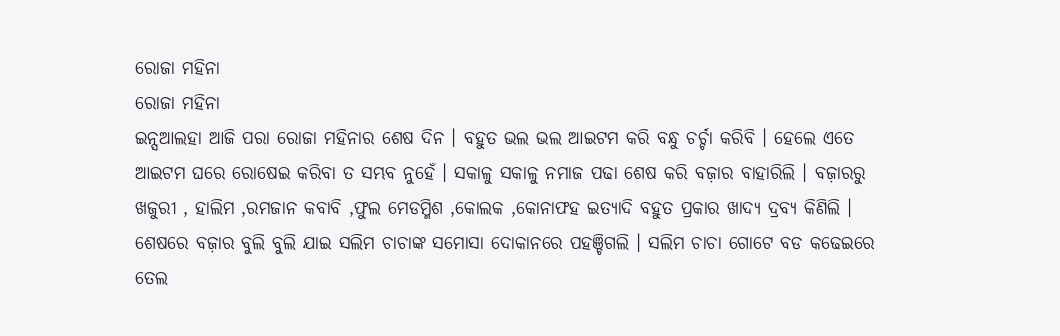ରୋଜା ମହିନା
ରୋଜା ମହିନା
ଇନ୍ସଆଲହା ଆଜି ପରା ରୋଜା ମହିନାର ଶେଷ ଦିନ । ବହୁତ ଭଲ ଭଲ ଆଇଟମ କରି ବନ୍ଧୁ ଚର୍ଚ୍ଚା କରିବି । ହେଲେ ଏତେ ଆଇଟମ ଘରେ ରୋଷେଇ କରିବା ତ ସମ୍ଭବ ନୁହେଁ । ସକାଳୁ ସକାଳୁ ନମାଜ ପଢା ଶେଷ କରି ବଜ଼ାର ବାହାରିଲି । ବଜ଼ାରରୁ ଖଜୁରୀ , ହାଲିମ ,ରମଜାନ କବାବି ,ଫୁଲ ମେଡମ୍ମିଶ ,କୋଲକ ,କୋନାଫହ ଇତ୍ୟାଦି ବହୁତ ପ୍ରକାର ଖାଦ୍ୟ ଦ୍ରବ୍ୟ କିଣିଲି । ଶେଷରେ ବଜ଼ାର ବୁଲି ବୁଲି ଯାଇ ସଲିମ ଚାଚାଙ୍କ ସମୋସା ଦୋକାନରେ ପହଞ୍ଚିଗଲି । ସଲିମ ଚାଚା ଗୋଟେ ବଡ କଢେଇରେ ତେଲ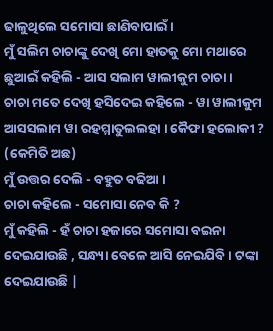ଢାଳୁଥିଲେ ସମୋସା ଛାଣିବାପାଇଁ ।
ମୁଁ ସଲିମ ଚାଚାଙ୍କୁ ଦେଖି ମୋ ହାତକୁ ମୋ ମଥାରେ ଛୁଆଇଁ କହିଲି - ଆସ ସଲାମ ୱାଲୀକୁମ ଚାଚା ।
ଚାଚା ମତେ ଦେଖି ହସିଦେଇ କହିଲେ - ୱା ୱାଲୀକୁମ ଆସସଲାମ ୱା ରହମ୍ମାତୁଲଲହା । କୈଫା ହଲୋକୀ ? (କେମିତି ଅଛ)
ମୁଁ ଉତ୍ତର ଦେଲି - ବହୁତ ବଢିଆ ।
ଚାଚା କହିଲେ - ସମୋସା ନେବ କି ?
ମୁଁ କହିଲି - ହଁ ଚାଚା ହଜାରେ ସମୋସା ବଇନା ଦେଇଯାଉଛି , ସନ୍ଧ୍ୟା ବେଳେ ଆସି ନେଇଯିବି । ଟଙ୍କା ଦେଇଯାଉଛି |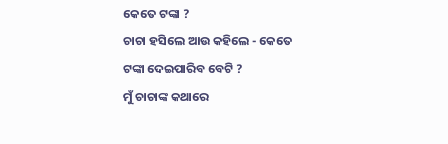କେତେ ଟଙ୍କା ?
ଚାଚା ହସିଲେ ଆଉ କହିଲେ - କେତେ ଟଙ୍କା ଦେଇପାରିବ ବେଟି ?
ମୁଁ ଚାଚାଙ୍କ କଥାରେ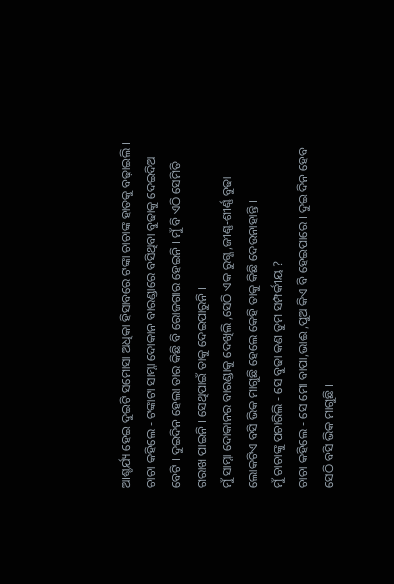ଆଶ୍ଚର୍ଯ୍ୟ ହେଇ ଦୁଇଟି ସମୋସା ଅଧିକା ହିସାବରେ ଟଙ୍କା ଚାଚାଙ୍କ ହାତକୁ ବଢ଼ାଇଲି ।
ଚାଚା କହିଲେ - ଟଙ୍କାଟା ସାମ୍ନା ଦୋକାନ ବାରଣ୍ଡାରେ ବସିଥିବା ବୁଢାକୁ ଦେଇଦିଅ ବେଟି । ଦୁଇଦିନ ହେଲା ତାର କିଛି ବି ରୋଜଗାର ହେଇନି । ମୁଁ ବି ଏଠି ସେମିତି ଗରାଖ ପାଇନି । ସେଥିପାଇଁ ତାକୁ ଦେଇପାରୁନି ।
ମୁଁ ସାମ୍ନା ଦୋକାନର ବାରଣ୍ଡାକୁ ଦେଖିଲି ,ସେଠି ଏକ ରୁଗ୍ଣ ,ଜୀଣ୍ଣ-ଶୀର୍ଣ୍ଣ ବୁଢା ଲୋକଟିଏ ବସି ଭିକ ମାଗୁଛି ହେଲେ କେହି ତାକୁ କିଛି ଦେଉନାହାନ୍ତି ।
ମୁଁ ଚାଚାଙ୍କୁ ପଚାରିଲି - ସେ ବୁଢା କଣ ତୁମ ସମ୍ପର୍କୀୟ ?
ଚାଚା କହିଲେ - ସେ ମୋ ବାପା,ଭାଈ ,ପୁଅ କିଏ ବି ହେଇପାରେ । ଦୁଇ ଦିନ ହେବ ସେଠି ବସି ଭିକ ମାଗୁଛି ।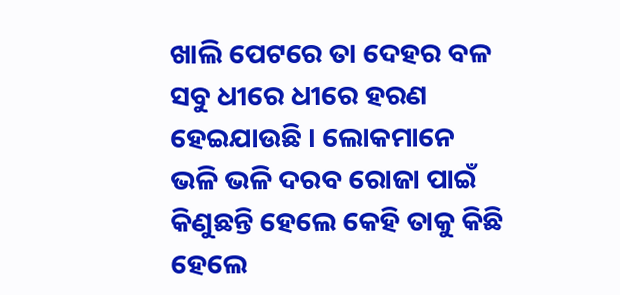ଖାଲି ପେଟରେ ତା ଦେହର ବଳ ସବୁ ଧୀରେ ଧୀରେ ହରଣ ହେଇଯାଉଛି । ଲୋକମାନେ ଭଳି ଭଳି ଦରବ ରୋଜା ପାଇଁ କିଣୁଛନ୍ତି ହେଲେ କେହି ତାକୁ କିଛି ହେଲେ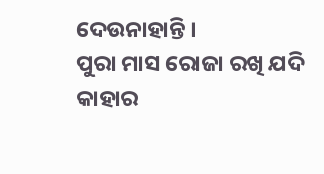ଦେଉନାହାନ୍ତି ।
ପୁରା ମାସ ରୋଜା ରଖି ଯଦି କାହାର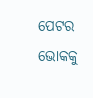ପେଟର ଭୋକକୁ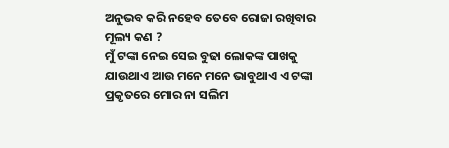ଅନୁଭବ କରି ନହେବ ତେବେ ରୋଜା ରଖିବାର ମୂଲ୍ୟ କଣ ?
ମୁଁ ଟଙ୍କା ନେଇ ସେଇ ବୁଢା ଲୋକଙ୍କ ପାଖକୁ ଯାଉଥାଏ ଆଉ ମନେ ମନେ ଭାବୁଥାଏ ଏ ଟଙ୍କା ପ୍ରକୃତରେ ମୋର ନା ସଲିମ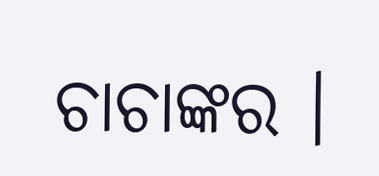ଚାଚାଙ୍କର ।